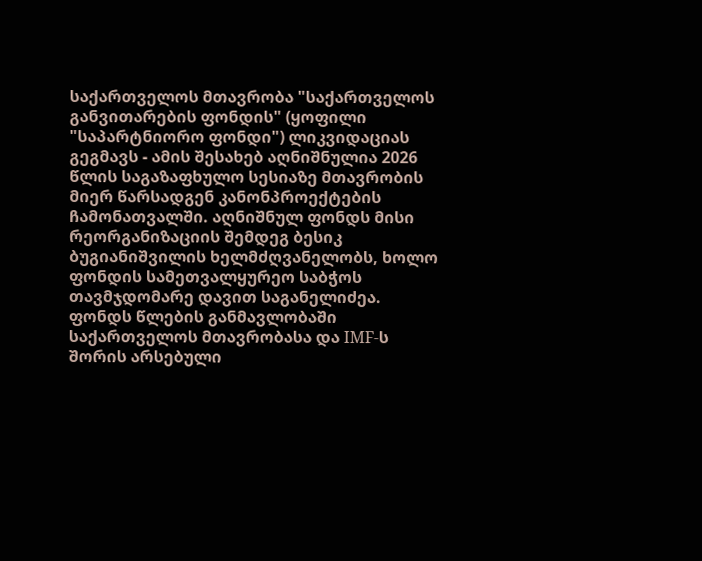საქართველოს მთავრობა "საქართველოს განვითარების ფონდის" (ყოფილი "საპარტნიორო ფონდი") ლიკვიდაციას გეგმავს - ამის შესახებ აღნიშნულია 2026 წლის საგაზაფხულო სესიაზე მთავრობის მიერ წარსადგენ კანონპროექტების ჩამონათვალში. აღნიშნულ ფონდს მისი რეორგანიზაციის შემდეგ ბესიკ ბუგიანიშვილის ხელმძღვანელობს, ხოლო ფონდის სამეთვალყურეო საბჭოს თავმჯდომარე დავით საგანელიძეა.
ფონდს წლების განმავლობაში საქართველოს მთავრობასა და IMF-ს შორის არსებული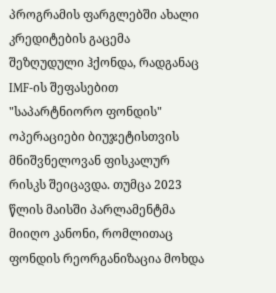პროგრამის ფარგლებში ახალი კრედიტების გაცემა შეზღუდული ჰქონდა, რადგანაც IMF-ის შეფასებით "საპარტნიორო ფონდის" ოპერაციები ბიუჯეტისთვის მნიშვნელოვან ფისკალურ რისკს შეიცავდა. თუმცა 2023 წლის მაისში პარლამენტმა მიიღო კანონი, რომლითაც ფონდის რეორგანიზაცია მოხდა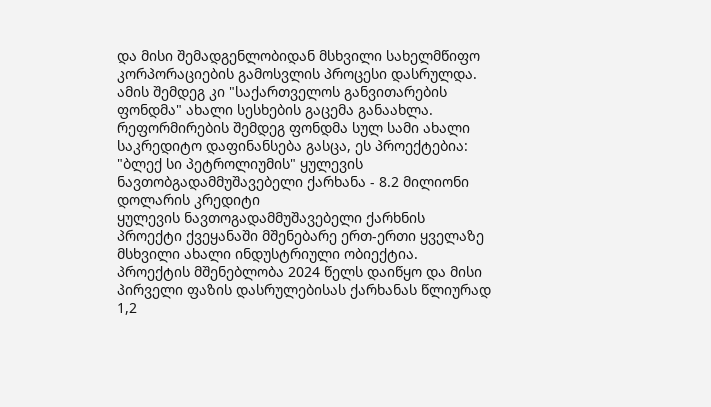და მისი შემადგენლობიდან მსხვილი სახელმწიფო კორპორაციების გამოსვლის პროცესი დასრულდა. ამის შემდეგ კი "საქართველოს განვითარების ფონდმა" ახალი სესხების გაცემა განაახლა.
რეფორმირების შემდეგ ფონდმა სულ სამი ახალი საკრედიტო დაფინანსება გასცა, ეს პროექტებია:
"ბლექ სი პეტროლიუმის" ყულევის ნავთობგადამმუშავებელი ქარხანა - 8.2 მილიონი დოლარის კრედიტი
ყულევის ნავთოგადამმუშავებელი ქარხნის პროექტი ქვეყანაში მშენებარე ერთ-ერთი ყველაზე მსხვილი ახალი ინდუსტრიული ობიექტია. პროექტის მშენებლობა 2024 წელს დაიწყო და მისი პირველი ფაზის დასრულებისას ქარხანას წლიურად 1,2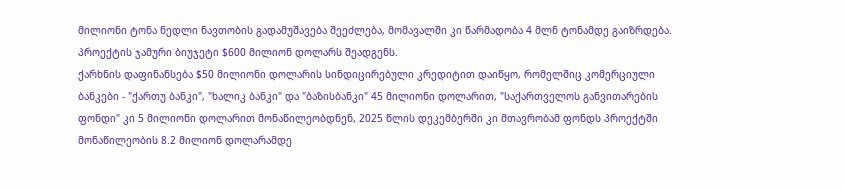მილიონი ტონა ნედლი ნავთობის გადამუშავება შეეძლება, მომავალში კი წარმადობა 4 მლნ ტონამდე გაიზრდება. პროექტის ჯამური ბიუჯეტი $600 მილიონ დოლარს შეადგენს.
ქარხნის დაფინანსება $50 მილიონი დოლარის სინდიცირებული კრედიტით დაიწყო, რომელშიც კომერციული ბანკები - "ქართუ ბანკი", "ხალიკ ბანკი" და "ბაზისბანკი" 45 მილიონი დოლარით, "საქართველოს განვითარების ფონდი" კი 5 მილიონი დოლარით მონაწილეობდნენ, 2025 წლის დეკემბერში კი მთავრობამ ფონდს პროექტში მონაწილეობის 8.2 მილიონ დოლარამდე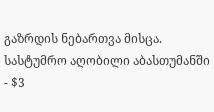გაზრდის ნებართვა მისცა.
სასტუმრო აღობილი აბასთუმანში - $3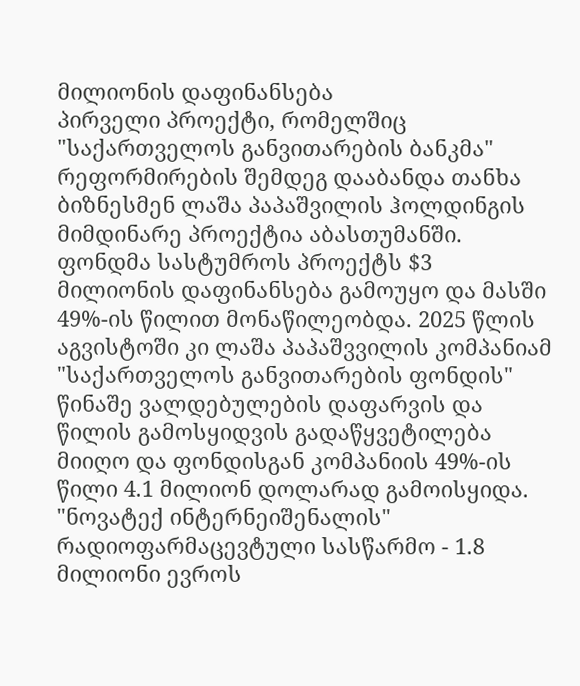მილიონის დაფინანსება
პირველი პროექტი, რომელშიც "საქართველოს განვითარების ბანკმა" რეფორმირების შემდეგ დააბანდა თანხა ბიზნესმენ ლაშა პაპაშვილის ჰოლდინგის მიმდინარე პროექტია აბასთუმანში.
ფონდმა სასტუმროს პროექტს $3 მილიონის დაფინანსება გამოუყო და მასში 49%-ის წილით მონაწილეობდა. 2025 წლის აგვისტოში კი ლაშა პაპაშვვილის კომპანიამ "საქართველოს განვითარების ფონდის" წინაშე ვალდებულების დაფარვის და წილის გამოსყიდვის გადაწყვეტილება მიიღო და ფონდისგან კომპანიის 49%-ის წილი 4.1 მილიონ დოლარად გამოისყიდა.
"ნოვატექ ინტერნეიშენალის" რადიოფარმაცევტული სასწარმო - 1.8 მილიონი ევროს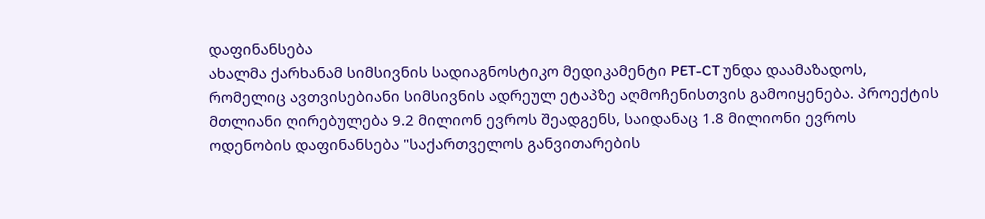დაფინანსება
ახალმა ქარხანამ სიმსივნის სადიაგნოსტიკო მედიკამენტი PET-CT უნდა დაამაზადოს, რომელიც ავთვისებიანი სიმსივნის ადრეულ ეტაპზე აღმოჩენისთვის გამოიყენება. პროექტის მთლიანი ღირებულება 9.2 მილიონ ევროს შეადგენს, საიდანაც 1.8 მილიონი ევროს ოდენობის დაფინანსება "საქართველოს განვითარების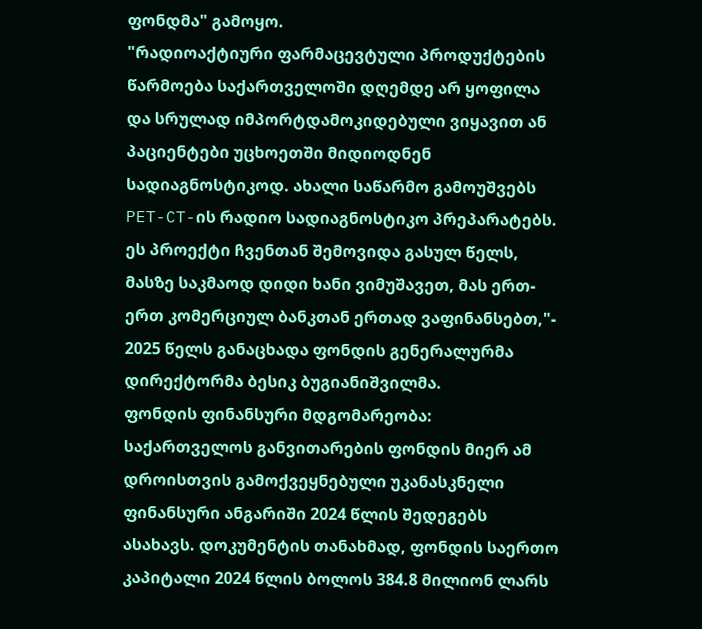ფონდმა" გამოყო.
"რადიოაქტიური ფარმაცევტული პროდუქტების წარმოება საქართველოში დღემდე არ ყოფილა და სრულად იმპორტდამოკიდებული ვიყავით ან პაციენტები უცხოეთში მიდიოდნენ სადიაგნოსტიკოდ. ახალი საწარმო გამოუშვებს PET-CT-ის რადიო სადიაგნოსტიკო პრეპარატებს. ეს პროექტი ჩვენთან შემოვიდა გასულ წელს, მასზე საკმაოდ დიდი ხანი ვიმუშავეთ, მას ერთ-ერთ კომერციულ ბანკთან ერთად ვაფინანსებთ,"- 2025 წელს განაცხადა ფონდის გენერალურმა დირექტორმა ბესიკ ბუგიანიშვილმა.
ფონდის ფინანსური მდგომარეობა:
საქართველოს განვითარების ფონდის მიერ ამ დროისთვის გამოქვეყნებული უკანასკნელი ფინანსური ანგარიში 2024 წლის შედეგებს ასახავს. დოკუმენტის თანახმად, ფონდის საერთო კაპიტალი 2024 წლის ბოლოს 384.8 მილიონ ლარს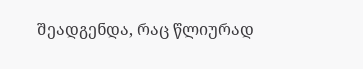შეადგენდა, რაც წლიურად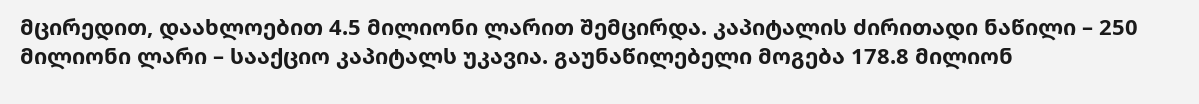მცირედით, დაახლოებით 4.5 მილიონი ლარით შემცირდა. კაპიტალის ძირითადი ნაწილი – 250 მილიონი ლარი – სააქციო კაპიტალს უკავია. გაუნაწილებელი მოგება 178.8 მილიონ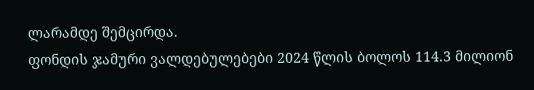ლარამდე შემცირდა.
ფონდის ჯამური ვალდებულებები 2024 წლის ბოლოს 114.3 მილიონ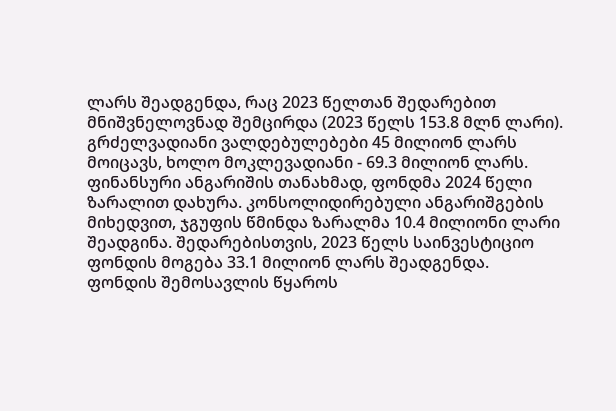ლარს შეადგენდა, რაც 2023 წელთან შედარებით მნიშვნელოვნად შემცირდა (2023 წელს 153.8 მლნ ლარი). გრძელვადიანი ვალდებულებები 45 მილიონ ლარს მოიცავს, ხოლო მოკლევადიანი - 69.3 მილიონ ლარს.
ფინანსური ანგარიშის თანახმად, ფონდმა 2024 წელი ზარალით დახურა. კონსოლიდირებული ანგარიშგების მიხედვით, ჯგუფის წმინდა ზარალმა 10.4 მილიონი ლარი შეადგინა. შედარებისთვის, 2023 წელს საინვესტიციო ფონდის მოგება 33.1 მილიონ ლარს შეადგენდა.
ფონდის შემოსავლის წყაროს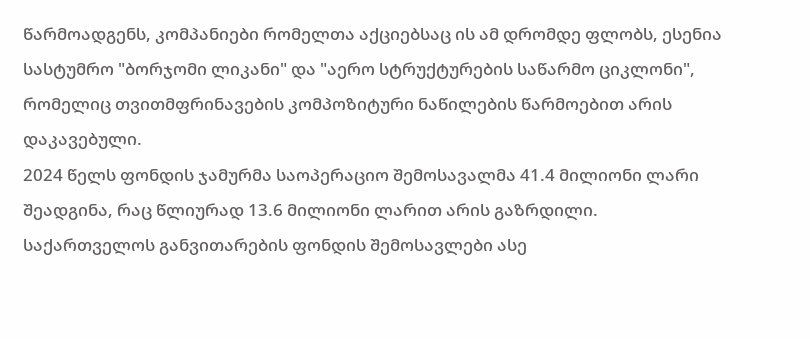წარმოადგენს, კომპანიები რომელთა აქციებსაც ის ამ დრომდე ფლობს, ესენია სასტუმრო "ბორჯომი ლიკანი" და "აერო სტრუქტურების საწარმო ციკლონი", რომელიც თვითმფრინავების კომპოზიტური ნაწილების წარმოებით არის დაკავებული.
2024 წელს ფონდის ჯამურმა საოპერაციო შემოსავალმა 41.4 მილიონი ლარი შეადგინა, რაც წლიურად 13.6 მილიონი ლარით არის გაზრდილი.
საქართველოს განვითარების ფონდის შემოსავლები ასე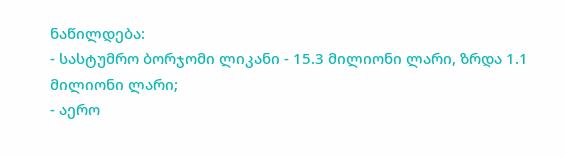ნაწილდება:
- სასტუმრო ბორჯომი ლიკანი - 15.3 მილიონი ლარი, ზრდა 1.1 მილიონი ლარი;
- აერო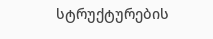სტრუქტურების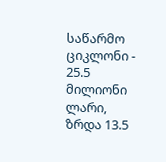საწარმო ციკლონი - 25.5 მილიონი ლარი, ზრდა 13.5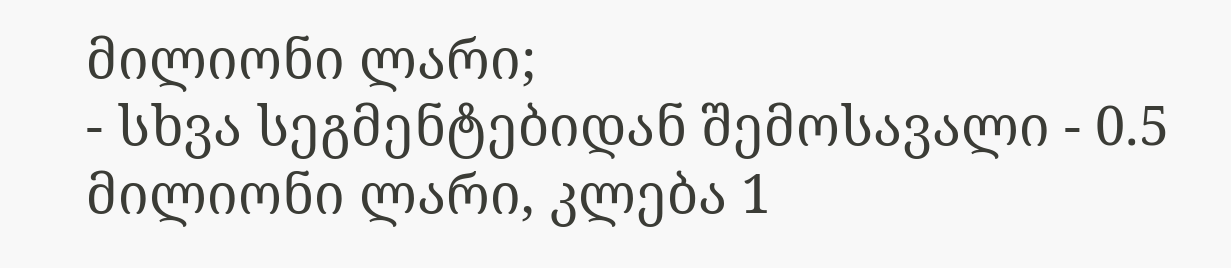მილიონი ლარი;
- სხვა სეგმენტებიდან შემოსავალი - 0.5 მილიონი ლარი, კლება 1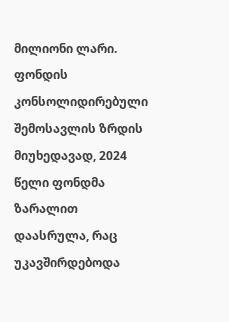მილიონი ლარი.
ფონდის კონსოლიდირებული შემოსავლის ზრდის მიუხედავად, 2024 წელი ფონდმა ზარალით დაასრულა, რაც უკავშირდებოდა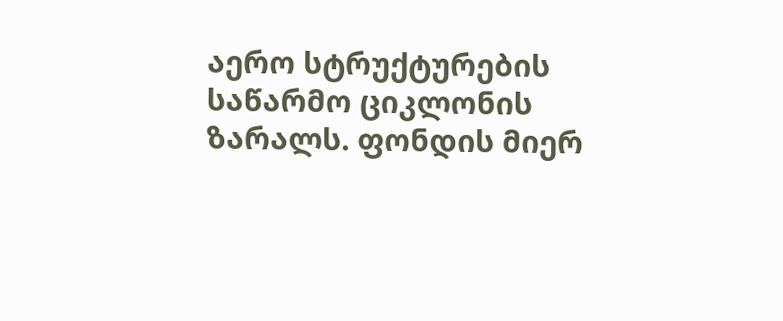აერო სტრუქტურების საწარმო ციკლონის ზარალს. ფონდის მიერ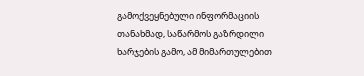გამოქვეყნებული ინფორმაციის თანახმად, საწარმოს გაზრდილი ხარჯების გამო, ამ მიმართულებით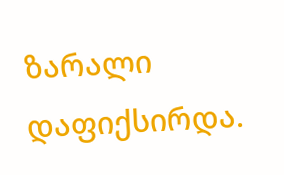ზარალი დაფიქსირდა.